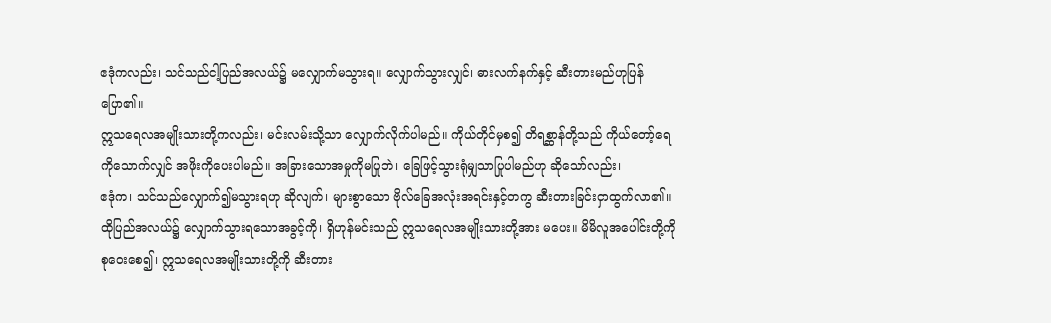ဧဒုံကလည်း၊ သင်သည်ငါ့ပြည်အလယ်၌ မလျှောက်မသွားရ။ လျှောက်သွားလျှင်၊ ဓားလက်နက်နှင့် ဆီးတားမည်ဟုပြန်ပြော၏။
ဣသရေလအမျိုးသားတို့ကလည်း၊ မင်းလမ်းသို့သာ လျှောက်လိုက်ပါမည်။ ကိုယ်တိုင်မှစ၍ တိရစ္ဆာန်တို့သည် ကိုယ်တော့်ရေကိုသောက်လျှင် အဖိုးကိုပေးပါမည်။ အခြားသောအမှုကိုမပြုဘဲ၊ ခြေဖြင့်သွားရုံမျှသာပြုပါမည်ဟု ဆိုသော်လည်း၊
ဧဒုံက၊ သင်သည်လျှောက်၍မသွားရဟု ဆိုလျက်၊ များစွာသော ဗိုလ်ခြေအလုံးအရင်းနှင့်တကွ ဆီးတားခြင်းငှာထွက်လာ၏။
ထိုပြည်အလယ်၌ လျှောက်သွားရသောအခွင့်ကို၊ ရှိဟုန်မင်းသည် ဣသရေလအမျိုးသားတို့အား မပေး။ မိမိလူအပေါင်းတို့ကို စုဝေးစေ၍၊ ဣသရေလအမျိုးသားတို့ကို ဆီးတား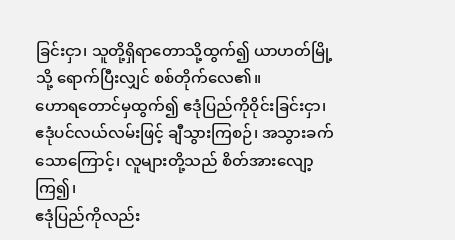ခြင်းငှာ၊ သူတို့ရှိရာတောသို့ထွက်၍ ယာဟတ်မြို့သို့ ရောက်ပြီးလျှင် စစ်တိုက်လေ၏။
ဟောရတောင်မှထွက်၍ ဧဒုံပြည်ကိုဝိုင်းခြင်းငှာ၊ ဧဒုံပင်လယ်လမ်းဖြင့် ချီသွားကြစဉ်၊ အသွားခက်သောကြောင့်၊ လူများတို့သည် စိတ်အားလျော့ကြ၍၊
ဧဒုံပြည်ကိုလည်း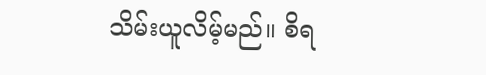သိမ်းယူလိမ့်မည်။ စိရ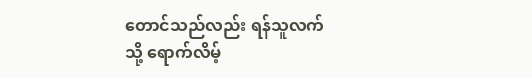တောင်သည်လည်း ရန်သူလက်သို့ ရောက်လိမ့်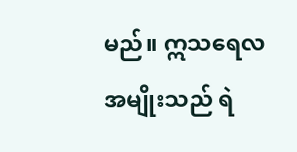မည်။ ဣသရေလအမျိုးသည် ရဲ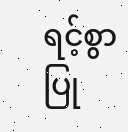ရင့်စွာပြု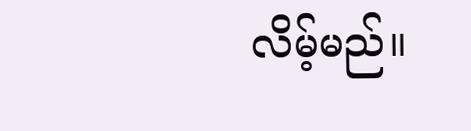လိမ့်မည်။